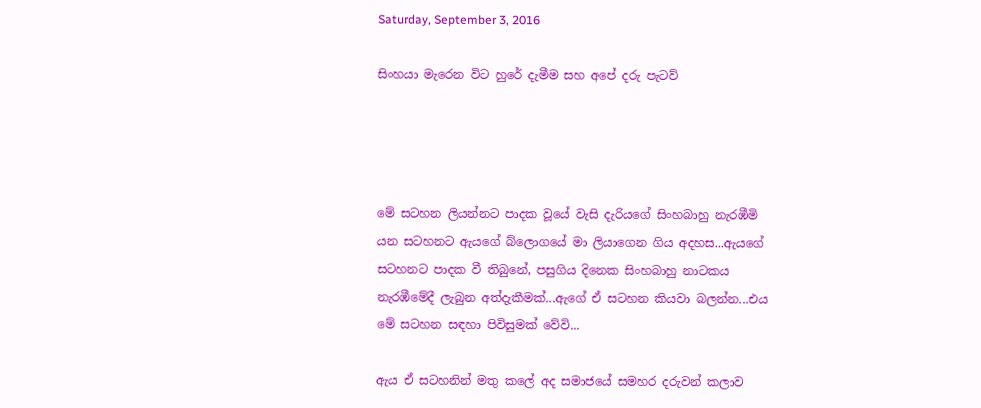Saturday, September 3, 2016

සිංහයා මැරෙන විට හුරේ දැමීම සහ අපේ දරු පැටව්




මේ සටහන ලියන්නට පාදක වූයේ වැසි දැරියගේ සිංහබාහු නැරඹීමි යන සටහනට ඇයගේ බ්ලොගයේ මා ලියාගෙන ගිය අදහස...ඇයගේ සටහනට පාදක වී තිබුනේ, පසුගිය දිනෙක සිංහබාහු නාටකය නැරඹීමේදී ලැබුන අත්දැකීමක්...ඇගේ ඒ සටහන කියවා බලන්න...එය මේ සටහන සඳහා පිවිසුමක් වේවි...

ඇය ඒ සටහනින් මතු කලේ අද සමාජයේ සමහර දරුවන් කලාව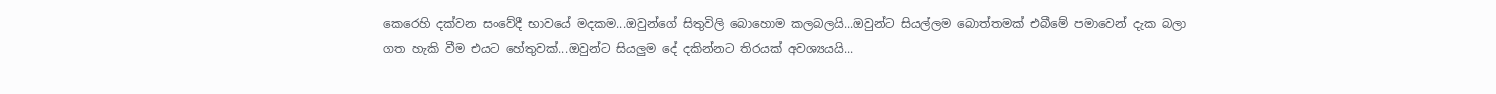කෙරෙහි දක්වන සංවේදී භාවයේ මදකම...ඔවුන්ගේ සිතුවිලි බොහොම කලබලයි...ඔවුන්ට සියල්ලම බොත්තමක් එබීමේ පමාවෙන් දැක බලා ගත හැකි වීම එයට හේතුවක්...ඔවුන්ට සියලුම දේ දකින්නට තිරයක් අවශ්‍යයයි...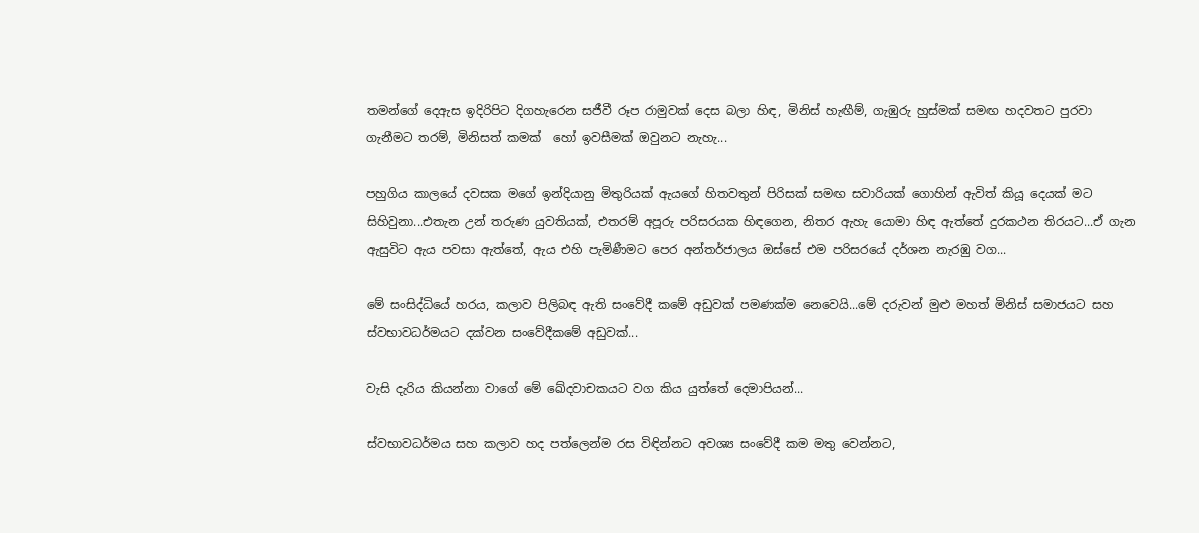තමන්ගේ දෙඇස ඉදිරිපිට දිගහැරෙන සජීවී රූප රාමුවක් දෙස බලා හිඳ, මිනිස් හැඟීම්, ගැඹුරු හුස්මක් සමඟ හදවතට පුරවා ගැනීමට තරම්, මිනිසත් කමක්  හෝ ඉවසීමක් ඔවුනට නැහැ...

පහුගිය කාලයේ දවසක මගේ ඉන්දියානු මිතුරියක් ඇයගේ හිතවතුන් පිරිසක් සමඟ සවාරියක් ගොහින් ඇවිත් කියූ දෙයක් මට සිහිවුනා...එතැන උන් තරුණ යුවතියක්, එතරම් අපූරු පරිසරයක හිඳගෙන, නිතර ඇහැ යොමා හිඳ ඇත්තේ දුරකථන තිරයට...ඒ ගැන ඇසුවිට ඇය පවසා ඇත්තේ, ඇය එහි පැමිණීමට පෙර අන්තර්ජාලය ඔස්සේ එම පරිසරයේ දර්ශන නැරඹු වග...

මේ සංසිද්ධියේ හරය, කලාව පිලිබඳ ඇති සංවේදී කමේ අඩුවක් පමණක්ම නෙවෙයි...මේ දරුවන් මුළු මහත් මිනිස් සමාජයට සහ ස්වභාවධර්මයට දක්වන සංවේදීකමේ අඩුවක්...

වැසි දැරිය කියන්නා වාගේ මේ ඛේදවාචකයට වග කිය යුත්තේ දෙමාපියන්...

ස්වභාවධර්මය සහ කලාව හද පත්ලෙන්ම රස විඳින්නට අවශ්‍ය සංවේදී කම මතු වෙන්නට,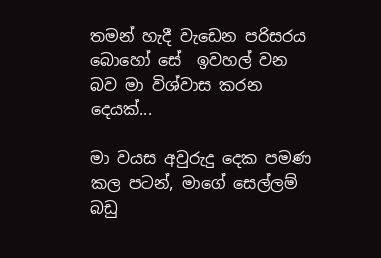තමන් හැදී වැඩෙන පරිසරය බොහෝ සේ  ඉවහල් වන බව මා විශ්වාස කරන දෙයක්...

මා වයස අවුරුදු දෙක පමණ කල පටන්, මාගේ සෙල්ලම් බඩු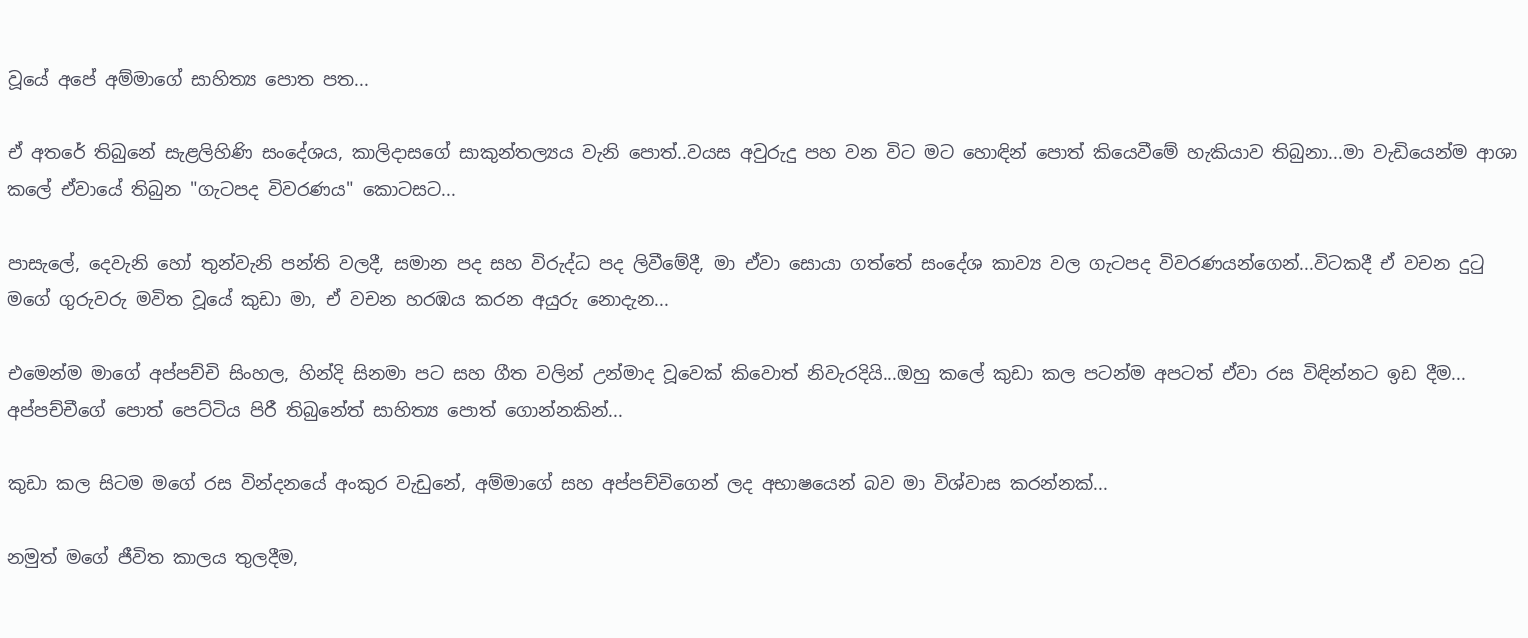වූයේ අපේ අම්මාගේ සාහිත්‍ය පොත පත...

ඒ අතරේ තිබුනේ සැළලිහිණි සංදේශය, කාලිදාසගේ සාකුන්තල්‍යය වැනි පොත්..වයස අවුරුදු පහ වන විට මට හොඳින් පොත් කියෙවීමේ හැකියාව තිබුනා...මා වැඩියෙන්ම ආශා කලේ ඒවායේ තිබුන "ගැටපද විවරණය" කොටසට...

පාසැලේ, දෙවැනි හෝ තුන්වැනි පන්ති වලදී, සමාන පද සහ විරුද්ධ පද ලිවීමේදී, මා ඒවා සොයා ගත්තේ සංදේශ කාව්‍ය වල ගැටපද විවරණයන්ගෙන්...විටකදී ඒ වචන දුටු මගේ ගුරුවරු මවිත වූයේ කුඩා මා, ඒ වචන හරඹය කරන අයුරු නොදැන...

එමෙන්ම මාගේ අප්පච්චි සිංහල, හින්දි සිනමා පට සහ ගීත වලින් උන්මාද වූවෙක් කිවොත් නිවැරදියි...ඔහු කලේ කුඩා කල පටන්ම අපටත් ඒවා රස විඳින්නට ඉඩ දීම... අප්පච්චීගේ පොත් පෙට්ටිය පිරී තිබුනේත් සාහිත්‍ය පොත් ගොන්නකින්...

කුඩා කල සිටම මගේ රස වින්දනයේ අංකුර වැඩුනේ, අම්මාගේ සහ අප්පච්චිගෙන් ලද අභාෂයෙන් බව මා විශ්වාස කරන්නක්...

නමුත් මගේ ජීවිත කාලය තුලදීම,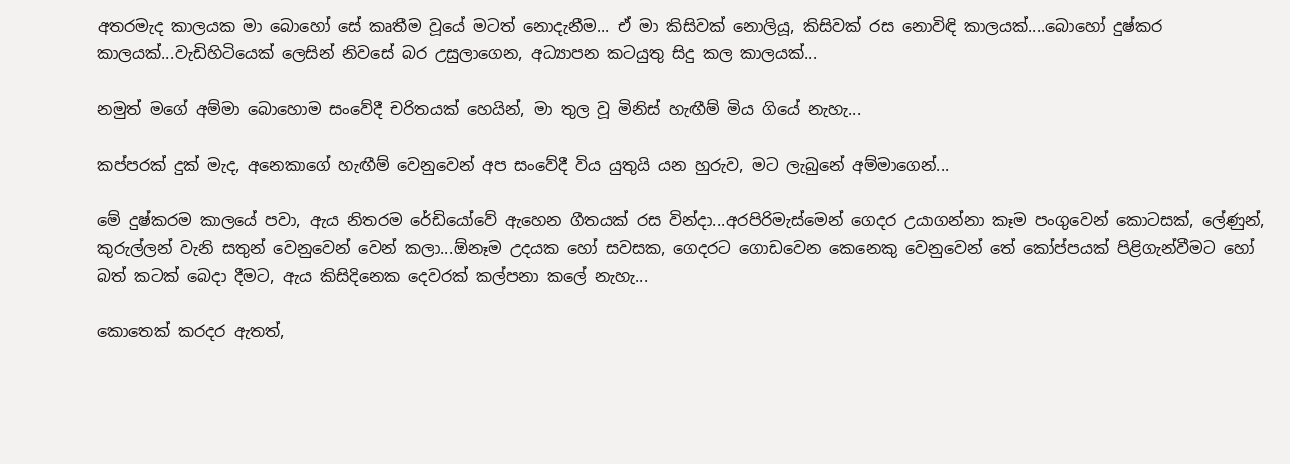අතරමැද කාලයක මා බොහෝ සේ කෘතීම වූයේ මටත් නොදැනීම... ඒ මා කිසිවක් නොලියූ, කිසිවක් රස නොවිඳි කාලයක්....බොහෝ දුෂ්කර කාලයක්...වැඩිහිටියෙක් ලෙසින් නිවසේ බර උසුලාගෙන, අධ්‍යාපන කටයුතු සිදු කල කාලයක්...

නමුත් මගේ අම්මා බොහොම සංවේදී චරිතයක් හෙයින්, මා තුල වූ මිනිස් හැඟීම් මිය ගියේ නැහැ...

කප්පරක් දුක් මැද, අනෙකාගේ හැඟීම් වෙනුවෙන් අප සංවේදී විය යුතුයි යන හුරුව, මට ලැබුනේ අම්මාගෙන්...

මේ දුෂ්කරම කාලයේ පවා, ඇය නිතරම රේඩියෝවේ ඇහෙන ගීතයක් රස වින්දා...අරපිරිමැස්මෙන් ගෙදර උයාගන්නා කෑම පංගුවෙන් කොටසක්, ලේණුන්, කුරුල්ලන් වැනි සතුන් වෙනුවෙන් වෙන් කලා...ඕනෑම උදයක හෝ සවසක, ගෙදරට ගොඩවෙන කෙනෙකු වෙනුවෙන් තේ කෝප්පයක් පිළිගැන්වීමට හෝ බත් කටක් බෙදා දීමට, ඇය කිසිදිනෙක දෙවරක් කල්පනා කලේ නැහැ...

කොතෙක් කරදර ඇතත්,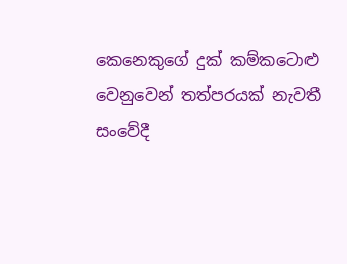කෙනෙකුගේ දුක් කම්කටොළු වෙනුවෙන් තත්පරයක් නැවතී සංවේදී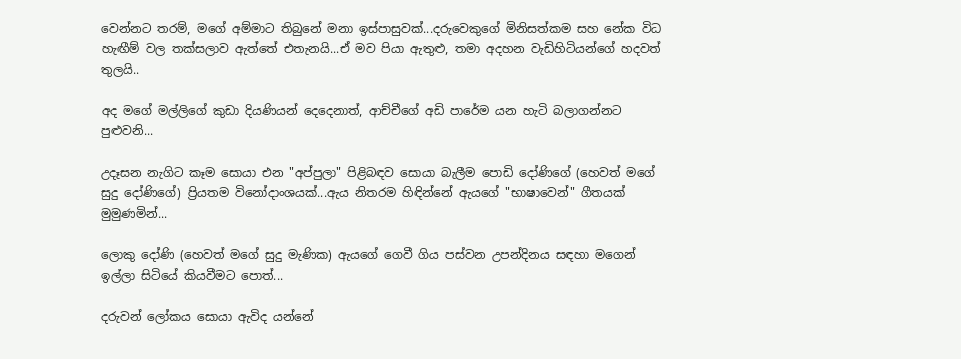වෙන්නට තරම්, මගේ අම්මාට තිබුනේ මනා ඉස්පාසුවක්...දරුවෙකුගේ මිනිසත්කම සහ නේක විධ හැඟීම් වල තක්සලාව ඇත්තේ එතැනයි...ඒ මව පියා ඇතුළු, තමා අදහන වැඩිහිටියන්ගේ හදවත් තුලයි..

අද මගේ මල්ලිගේ කුඩා දියණියන් දෙදෙනාත්, ආච්චීගේ අඩි පාරේම යන හැටි බලාගන්නට පුළුවනි...

උදෑසන නැගිට කෑම සොයා එන "අප්පුලා" පිළිබඳව සොයා බැලීම පොඩි දෝණිගේ (හෙවත් මගේ සුදු දෝණිගේ) ප්‍රියතම විනෝදාංශයක්...ඇය නිතරම හිඳින්නේ ඇයගේ "භාෂාවෙන්" ගීතයක් මුමුණමින්...

ලොකු දෝණි (හෙවත් මගේ සුදු මැණික) ඇයගේ ගෙවී ගිය පස්වන උපන්දිනය සඳහා මගෙන් ඉල්ලා සිටියේ කියවීමට පොත්...

දරුවන් ලෝකය සොයා ඇවිද යන්නේ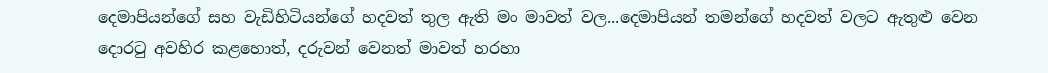දෙමාපියන්ගේ සහ වැඩිහිටියන්ගේ හදවත් තුල ඇති මං මාවත් වල...දෙමාපියන් තමන්ගේ හදවත් වලට ඇතුළු වෙන දොරටු අවහිර කළහොත්, දරුවන් වෙනත් මාවත් හරහා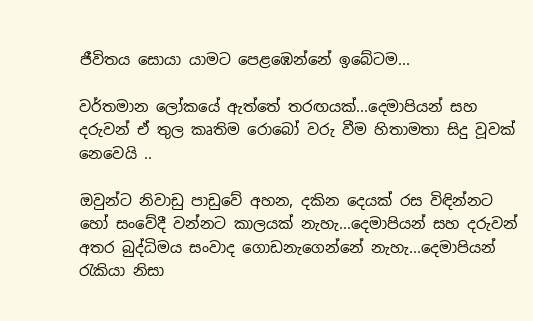ජීවිතය සොයා යාමට පෙළඹෙන්නේ ඉබේටම...

වර්තමාන ලෝකයේ ඇත්තේ තරඟයක්...දෙමාපියන් සහ දරුවන් ඒ තුල කෘතිම රොබෝ වරු වීම හිතාමතා සිදු වූවක් නෙවෙයි ..

ඔවුන්ට නිවාඩු පාඩුවේ අහන, දකින දෙයක් රස විඳින්නට හෝ සංවේදී වන්නට කාලයක් නැහැ...දෙමාපියන් සහ දරුවන් අතර බුද්ධිමය සංවාද ගොඩනැගෙන්නේ නැහැ...දෙමාපියන් රැකියා නිසා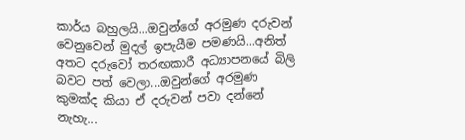කාර්ය බහුලයි...ඔවුන්ගේ අරමුණ දරුවන් වෙනුවෙන් මුදල් ඉපැයීම පමණයි...අනිත් අතට දරුවෝ තරඟකාරී අධ්‍යාපනයේ බිලි බවට පත් වෙලා...ඔවුන්ගේ අරමුණ කුමක්ද කියා ඒ දරුවන් පවා දන්නේ නැහැ...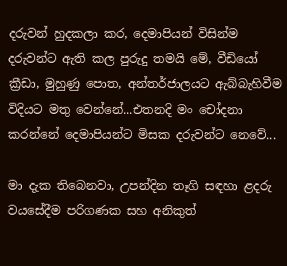දරුවන් හුදකලා කර, දෙමාපියන් විසින්ම දරුවන්ට ඇති කල පුරුදු තමයි මේ, වීඩියෝ ක්‍රීඩා, මුහුණු පොත, අන්තර්ජාලයට ඇබ්බැහිවීම විදියට මතු වෙන්නේ...එතනදි මං චෝදනා කරන්නේ දෙමාපියන්ට මිසක දරුවන්ට නෙවේ...

මා දැක තිබෙනවා, උපන්දින තෑගි සඳහා ළදරු වයසේදීම පරිගණක සහ අනිකුත්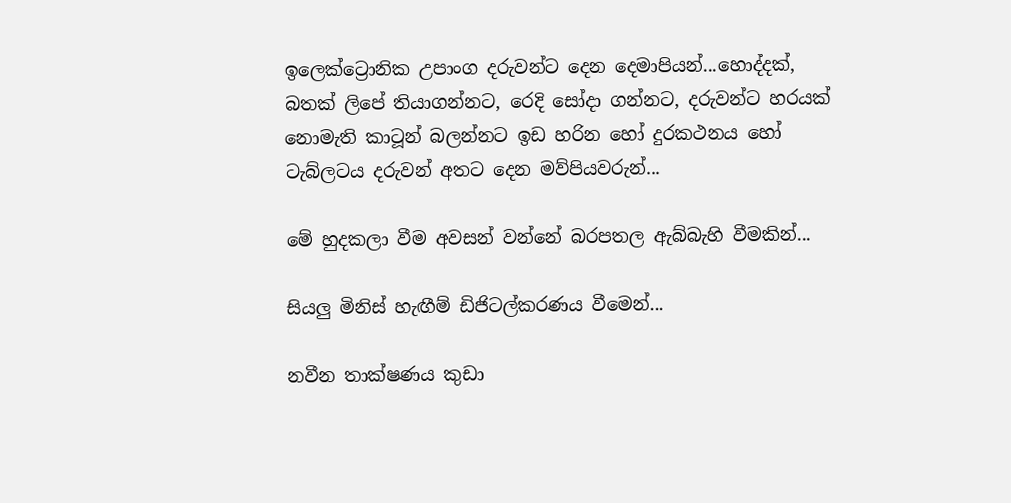ඉලෙක්ට්‍රොනික උපාංග දරුවන්ට දෙන දෙමාපියන්...හොද්දක්, බතක් ලිපේ තියාගන්නට, රෙදි සෝදා ගන්නට, දරුවන්ට හරයක් නොමැති කාටූන් බලන්නට ඉඩ හරින හෝ දුරකථනය හෝ ටැබ්ලටය දරුවන් අතට දෙන මව්පියවරුන්...

මේ හුදකලා වීම අවසන් වන්නේ බරපතල ඇබ්බැහි වීමකින්...

සියලු මිනිස් හැඟීම් ඩිජිටල්කරණය වීමෙන්...

නවීන තාක්ෂණය කුඩා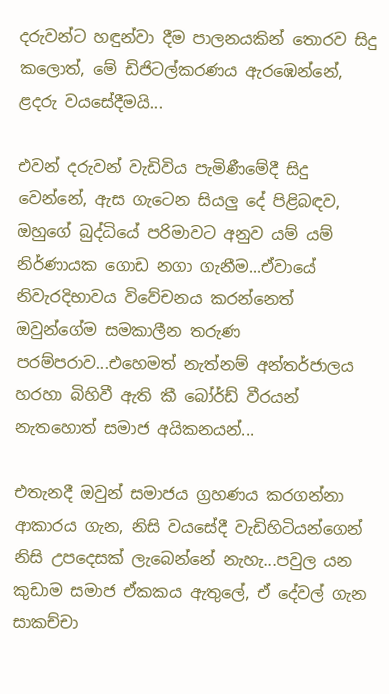දරුවන්ට හඳුන්වා දීම පාලනයකින් තොරව සිදු කලොත්, මේ ඩිජිටල්කරණය ඇරඹෙන්නේ, ළදරු වයසේදීමයි...

එවන් දරුවන් වැඩිවිය පැමිණීමේදී සිදු වෙන්නේ, ඇස ගැටෙන සියලු දේ පිළිබඳව, ඔහුගේ බුද්ධියේ පරිමාවට අනුව යම් යම් නිර්ණායක ගොඩ නගා ගැනීම...ඒවායේ නිවැරදිභාවය විවේචනය කරන්නෙත් ඔවුන්ගේම සමකාලීන තරුණ පරම්පරාව...එහෙමත් නැත්නම් අන්තර්ජාලය හරහා බිහිවී ඇති කී බෝර්ඩ් වීරයන් නැතහොත් සමාජ අයිකනයන්...

එතැනදී ඔවුන් සමාජය ග්‍රහණය කරගන්නා ආකාරය ගැන, නිසි වයසේදී වැඩිහිටියන්ගෙන් නිසි උපදෙසක් ලැබෙන්නේ නැහැ...පවුල යන කුඩාම සමාජ ඒකකය ඇතුලේ, ඒ දේවල් ගැන සාකච්චා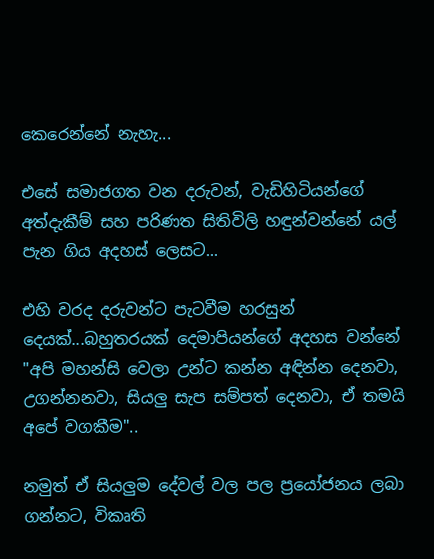කෙරෙන්නේ නැහැ...

එසේ සමාජගත වන දරුවන්, වැඩිහිටියන්ගේ අත්දැකීම් සහ පරිණත සිතිවිලි හඳුන්වන්නේ යල් පැන ගිය අදහස් ලෙසට...

එහි වරද දරුවන්ට පැටවීම හරසුන් දෙයක්...බහුතරයක් දෙමාපියන්ගේ අදහස වන්නේ "අපි මහන්සි වෙලා උන්ට කන්න අඳින්න දෙනවා, උගන්නනවා, සියලු සැප සම්පත් දෙනවා, ඒ තමයි අපේ වගකීම"..

නමුත් ඒ සියලුම දේවල් වල පල ප්‍රයෝජනය ලබා ගන්නට, විකෘති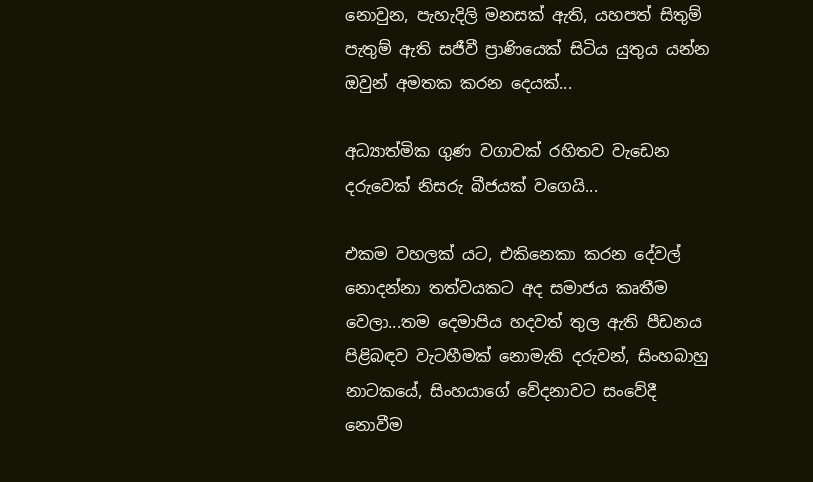නොවුන, පැහැදිලි මනසක් ඇති, යහපත් සිතුම් පැතුම් ඇති සජීවී ප්‍රාණියෙක් සිටිය යුතුය යන්න ඔවුන් අමතක කරන දෙයක්...

අධ්‍යාත්මික ගුණ වගාවක් රහිතව වැඩෙන දරුවෙක් නිසරු බීජයක් වගෙයි...

එකම වහලක් යට, එකිනෙකා කරන දේවල් නොදන්නා තත්වයකට අද සමාජය කෘතීම වෙලා...තම දෙමාපිය හදවත් තුල ඇති පීඩනය පිළිබඳව වැටහීමක් නොමැති දරුවන්, සිංහබාහු නාටකයේ, සිංහයාගේ වේදනාවට සංවේදී නොවීම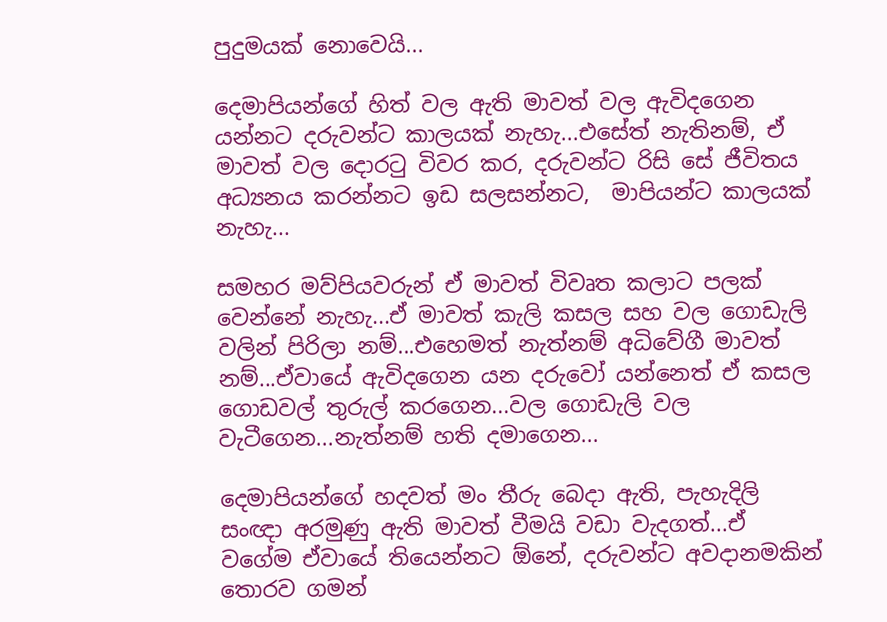පුදුමයක් නොවෙයි...

දෙමාපියන්ගේ හිත් වල ඇති මාවත් වල ඇවිදගෙන යන්නට දරුවන්ට කාලයක් නැහැ...එසේත් නැතිනම්, ඒ මාවත් වල දොරටු විවර කර, දරුවන්ට රිසි සේ ජීවිතය අධ්‍යනය කරන්නට ඉඩ සලසන්නට,  මාපියන්ට කාලයක් නැහැ...

සමහර මව්පියවරුන් ඒ මාවත් විවෘත කලාට පලක් වෙන්නේ නැහැ...ඒ මාවත් කැලි කසල සහ වල ගොඩැලි වලින් පිරිලා නම්...එහෙමත් නැත්නම් අධිවේගී මාවත් නම්...ඒවායේ ඇවිදගෙන යන දරුවෝ යන්නෙත් ඒ කසල ගොඩවල් තුරුල් කරගෙන...වල ගොඩැලි වල වැටීගෙන...නැත්නම් හති දමාගෙන...

දෙමාපියන්ගේ හදවත් මං තීරු බෙදා ඇති, පැහැදිලි සංඥා අරමුණු ඇති මාවත් වීමයි වඩා වැදගත්...ඒ වගේම ඒවායේ තියෙන්නට ඕනේ, දරුවන්ට අවදානමකින් තොරව ගමන්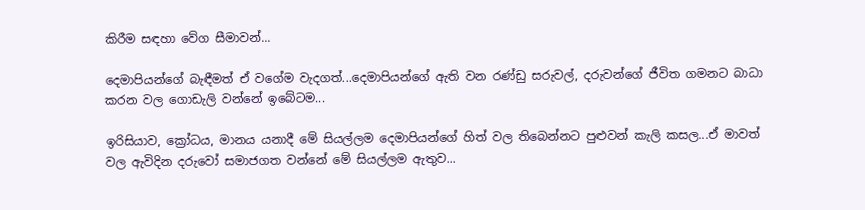කිරීම සඳහා වේග සීමාවන්...

දෙමාපියන්ගේ බැඳීමත් ඒ වගේම වැදගත්...දෙමාපියන්ගේ ඇති වන රණ්ඩු සරුවල්, දරුවන්ගේ ජීවිත ගමනට බාධා කරන වල ගොඩැලි වන්නේ ඉබේටම...

ඉරිසියාව, ක්‍රෝධය, මානය යනාදී මේ සියල්ලම දෙමාපියන්ගේ හිත් වල තිබෙන්නට පුළුවන් කැලි කසල...ඒ මාවත් වල ඇවිදින දරුවෝ සමාජගත වන්නේ මේ සියල්ලම ඇතුව...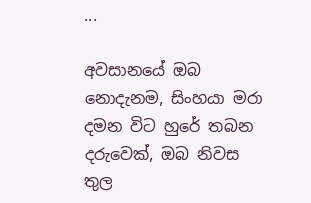...

අවසානයේ ඔබ නොදැනම, සිංහයා මරා දමන විට හුරේ තබන දරුවෙක්, ඔබ නිවස තුල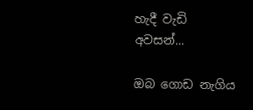හැදී වැඩි අවසන්...

ඔබ ගොඩ නැගිය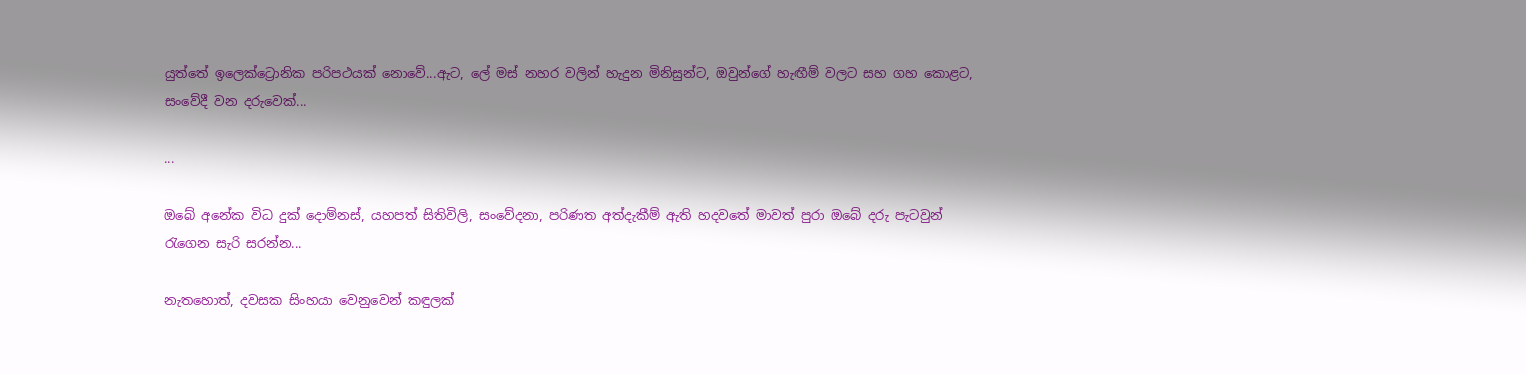යුත්තේ ඉලෙක්ට්‍රොනික පරිපථයක් නොවේ...ඇට, ලේ මස් නහර වලින් හැදුන මිනිසුන්ට, ඔවුන්ගේ හැඟීම් වලට සහ ගහ කොළට, සංවේදී වන දරුවෙක්...

...

ඔබේ අනේක විධ දුක් දොම්නස්, යහපත් සිතිවිලි, සංවේදනා, පරිණත අත්දැකීම් ඇති හදවතේ මාවත් පුරා ඔබේ දරු පැටවුන් රැගෙන සැරි සරන්න...

නැතහොත්, දවසක සිංහයා වෙනුවෙන් කඳුලක්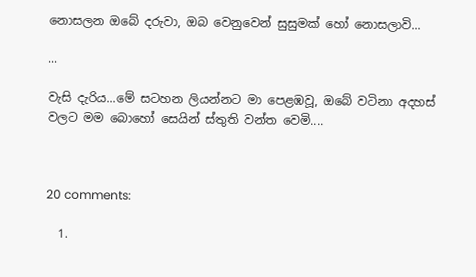නොසලන ඔබේ දරුවා, ඔබ වෙනුවෙන් සුසුමක් හෝ නොසලාවි...

...

වැසි දැරිය...මේ සටහන ලියන්නට මා පෙළඹවූ, ඔබේ වටිනා අදහස් වලට මම බොහෝ සෙයින් ස්තුති වන්ත වෙමි....



20 comments:

  1.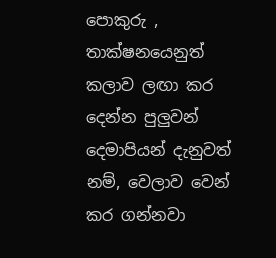පොකුරු , තාක්ෂනයෙනුත් කලාව ලඟා කර දෙන්න පුලුවන් දෙමාපියන් දැනුවත් නම්, වෙලාව වෙන් කර ගන්නවා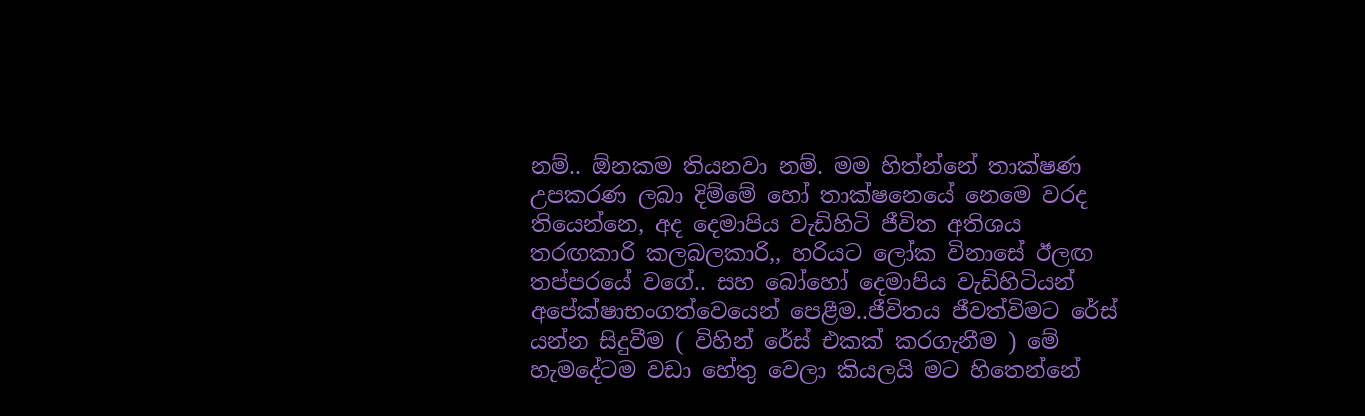නම්.. ඕනකම තියනවා නම්. මම හිත්න්නේ තාක්ෂණ උපකරණ ලබා දිම්මේ හෝ තාක්ෂනෙයේ නෙමෙ වරද තියෙන්නෙ, අද දෙමාපිය වැඩිහිටි ජීවිත අතිශය තරඟකාරි කලබලකාරි,, හරියට ලෝක විනාසේ ඊලඟ තප්පරයේ වගේ.. සහ බෝහෝ දෙමාපිය වැඩිහිටියන් අපේක්ෂාභංගත්වෙයෙන් පෙළීම..ජීවිතය ජීවත්විමට රේස් යන්න සිදුවීම ( විහින් රේස් එකක් කරගැනීම ) මේ හැමදේටම වඩා හේතු වෙලා කියලයි මට හිතෙන්නේ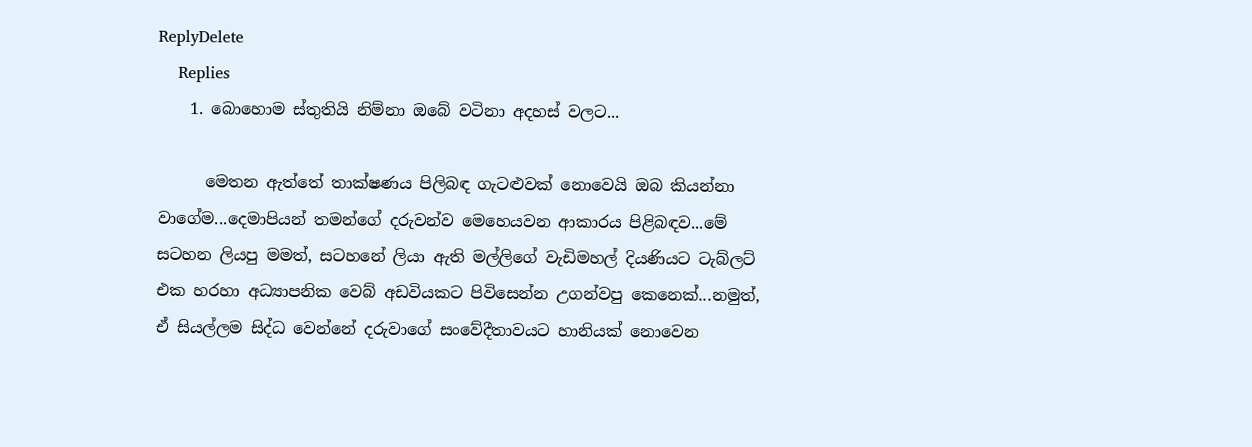ReplyDelete
    Replies
    1. බොහොම ස්තුතියි නිම්නා ඔබේ වටිනා අදහස් වලට...

      මෙතන ඇත්තේ තාක්ෂණය පිලිබඳ ගැටළුවක් නොවෙයි ඔබ කියන්නා වාගේම...දෙමාපියන් තමන්ගේ දරුවන්ව මෙහෙයවන ආකාරය පිළිබඳව...මේ සටහන ලියපු මමත්, සටහනේ ලියා ඇති මල්ලිගේ වැඩිමහල් දියණියට ටැබ්ලට් එක හරහා අධ්‍යාපනික වෙබ් අඩවියකට පිවිසෙන්න උගන්වපු කෙනෙක්...නමුත්, ඒ සියල්ලම සිද්ධ වෙන්නේ දරුවාගේ සංවේදීතාවයට හානියක් නොවෙන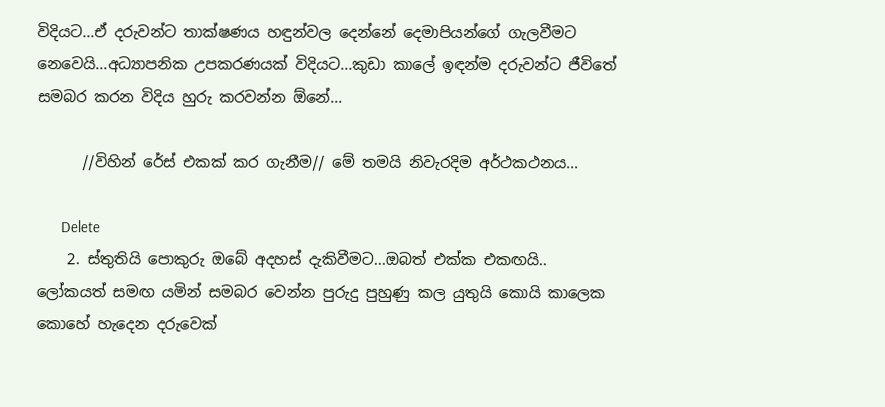විදියට...ඒ දරුවන්ට තාක්ෂණය හඳුන්වල දෙන්නේ දෙමාපියන්ගේ ගැලවීමට නෙවෙයි...අධ්‍යාපනික උපකරණයක් විදියට...කුඩා කාලේ ඉඳන්ම දරුවන්ට ජීවිතේ සමබර කරන විදිය හුරු කරවන්න ඕනේ...

      //විහින් රේස් එකක් කර ගැනීම// මේ තමයි නිවැරදිම අර්ථකථනය...

      Delete
    2. ස්තුතියි පොකුරු ඔබේ අදහස් දැකිවීමට...ඔබත් එක්ක එකඟයි.. ලෝකයත් සමඟ යමින් සමබර වෙන්න පුරුදු පුහුණු කල යුතුයි කොයි කාලෙක කොහේ හැදෙන දරුවෙක්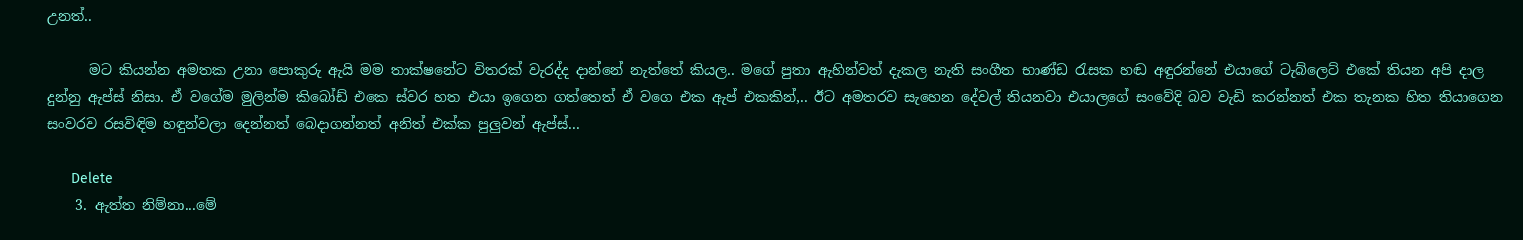උනත්..

      මට කියන්න අමතක උනා පොකුරු ඇයි මම තාක්ෂනේට විතරක් වැරද්ද දාන්නේ නැත්තේ කියල.. මගේ පුතා ඇහින්වත් දැකල නැති සංගීත භාණ්ඩ රැසක හඬ අඳුරන්නේ එයාගේ ටැබ්ලෙට් එකේ තියන අපි දාල දුන්නු ඇප්ස් නිසා. ඒ වගේම මුලින්ම කිබෝඩ් එකෙ ස්වර හත එයා ඉගෙන ගත්තෙත් ඒ වගෙ එක ඇප් එකකින්,.. ඊට අමතරව සැහෙන දේවල් තියනවා එයාලගේ සංවේදි බව වැඩි කරන්නත් එක තැනක හිත තියාගෙන සංවරව රසවිඳිම හඳුන්වලා දෙන්නත් බෙදාගන්නත් අනිත් එක්ක පුලුවන් ඇප්ස්...

      Delete
    3. ඇත්ත නිම්නා...මේ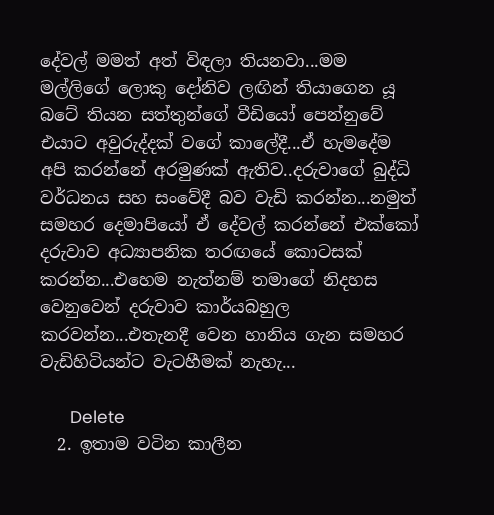දේවල් මමත් අත් විඳලා තියනවා...මම මල්ලිගේ ලොකු දෝනිව ලඟින් තියාගෙන යූ බටේ තියන සත්තුන්ගේ වීඩියෝ පෙන්නුවේ එයාට අවුරුද්දක් වගේ කාලේදී...ඒ හැමදේම අපි කරන්නේ අරමුණක් ඇතිව..දරුවාගේ බුද්ධි වර්ධනය සහ සංවේදී බව වැඩි කරන්න...නමුත් සමහර දෙමාපියෝ ඒ දේවල් කරන්නේ එක්කෝ දරුවාව අධ්‍යාපනික තරඟයේ කොටසක් කරන්න...එහෙම නැත්නම් තමාගේ නිදහස වෙනුවෙන් දරුවාව කාර්යබහුල කරවන්න...එතැනදී වෙන හානිය ගැන සමහර වැඩිහිටියන්ට වැටහීමක් නැහැ...

      Delete
  2. ඉතාම වටින කාලීන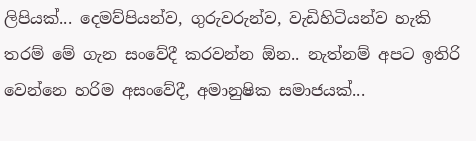ලිපියක්... දෙමව්පියන්ව, ගුරුවරුන්ව, වැඩිහිටියන්ව හැකි තරම් මේ ගැන සංවේදී කරවන්න ඕන.. නැත්නම් අපට ඉතිරි වෙන්නෙ හරිම අසංවේදී, අමානුෂික සමාජයක්...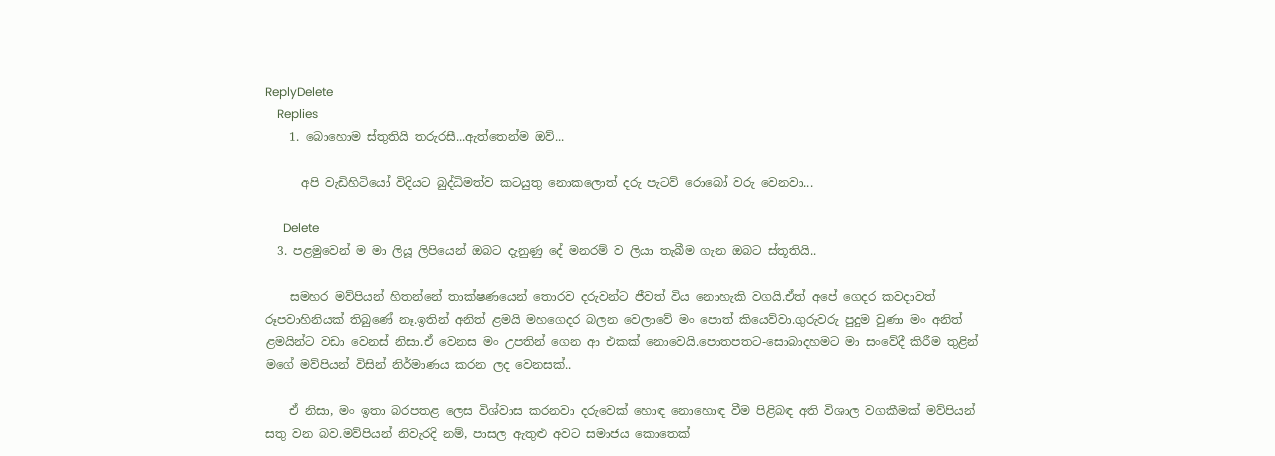ReplyDelete
    Replies
    1. බොහොම ස්තුතියි තරුරසී...ඇත්තෙන්ම ඔව්...

      අපි වැඩිහිටියෝ විදියට බුද්ධිමත්ව කටයුතු නොකලොත් දරු පැටව් රොබෝ වරු වෙනවා...

      Delete
  3. පළමුවෙන් ම මා ලියූ ලිපියෙන් ඔබට දැනුණු දේ මනරම් ව ලියා තැබීම ගැන ඔබට ස්තූතියි..

    සමහර මව්පියන් හිතන්නේ තාක්ෂණයෙන් තොරව දරුවන්ට ජීවත් විය නොහැකි වගයි.ඒත් අපේ ගෙදර කවදාවත් රූපවාහිනියක් තිබුණේ නෑ.ඉතින් අනිත් ළමයි මහගෙදර බලන වෙලාවේ මං පොත් කියෙව්වා.ගුරුවරු පුදුම වුණා මං අනිත් ළමයින්ට වඩා වෙනස් නිසා.ඒ වෙනස මං උපතින් ගෙන ආ එකක් නොවෙයි.පොතපතට-සොබාදහමට මා සංවේදී කිරීම තුළින් මගේ මව්පියන් විසින් නිර්මාණය කරන ලද වෙනසක්..

    ඒ නිසා, මං ඉතා බරපතළ ලෙස විශ්වාස කරනවා දරුවෙක් හොඳ නොහොඳ වීම පිළිබඳ අති විශාල වගකීමක් මව්පියන් සතු වන බව.මව්පියන් නිවැරදි නම්, පාසල ඇතුළු අවට සමාජය කොතෙක්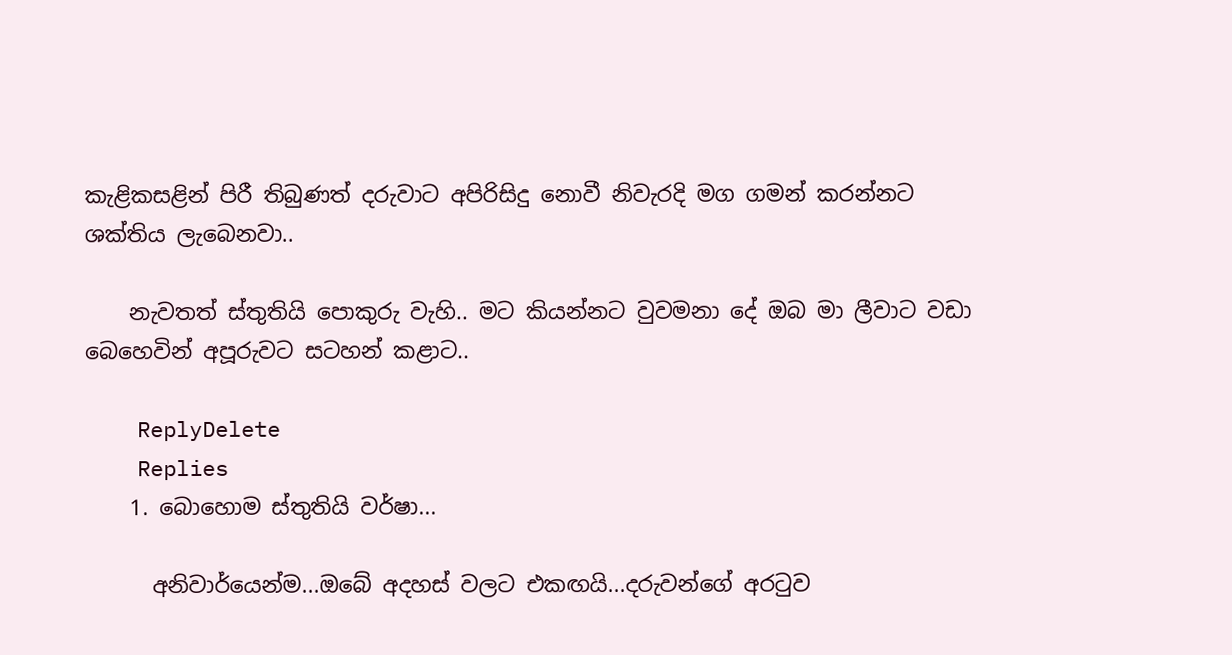කැළිකසළින් පිරී තිබුණත් දරුවාට අපිරිසිදු නොවී නිවැරදි මග ගමන් කරන්නට ශක්තිය ලැබෙනවා..

    නැවතත් ස්තුතියි පොකුරු වැහි.. මට කියන්නට වුවමනා දේ ඔබ මා ලීවාට වඩා බෙහෙවින් අපූරුවට සටහන් කළාට..

    ReplyDelete
    Replies
    1. බොහොම ස්තුතියි වර්ෂා...

      අනිවාර්යෙන්ම...ඔබේ අදහස් වලට එකඟයි...දරුවන්ගේ අරටුව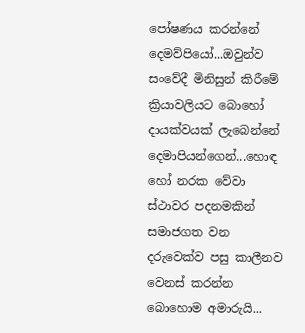පෝෂණය කරන්නේ දෙමව්පියෝ...ඔවුන්ව සංවේදී මිනිසුන් කිරීමේ ක්‍රියාවලියට බොහෝ දායක්වයක් ලැබෙන්නේ දෙමාපියන්ගෙන්...හොඳ හෝ නරක වේවා ස්ථාවර පදනමකින් සමාජගත වන දරුවෙක්ව පසු කාලීනව වෙනස් කරන්න බොහොම අමාරුයි...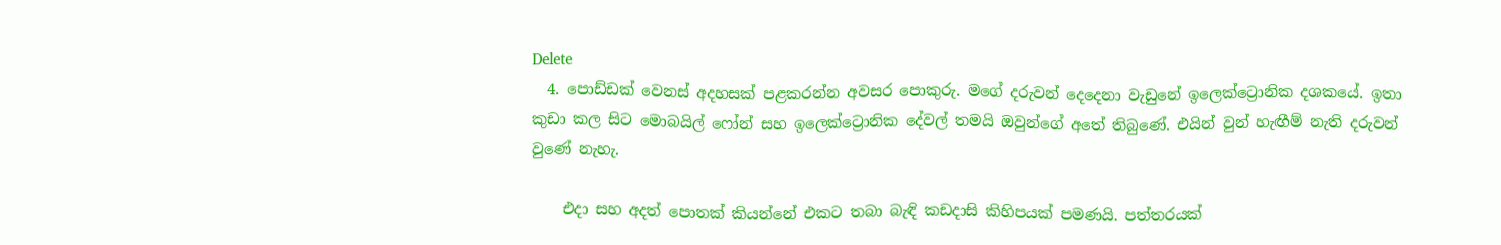Delete
  4. පොඩ්ඩක් වෙනස් අදහසක් පළකරන්න අවසර පොකුරු. මගේ දරුවන් දෙදෙනා වැඩුනේ ඉලෙක්ට්‍රොනික දශකයේ. ඉතා කුඩා කල සිට මොබයිල් ෆෝන් සහ ඉලෙක්ට්‍රොනික දේවල් තමයි ඔවුන්ගේ අතේ තිබුණේ. එයින් වුන් හැඟීම් නැති දරුවන් වුණේ නැහැ.

    එදා සහ අදත් පොතක් කියන්නේ එකට තබා බැඳි කඩදාසි කිහිපයක් පමණයි. පත්තරයක්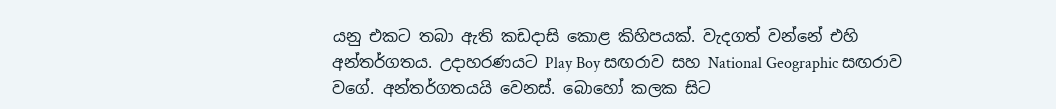යනු එකට තබා ඇති කඩදාසි කොළ කිහිපයක්. වැදගත් වන්නේ එහි අන්තර්ගතය. උදාහරණයට Play Boy සඟරාව සහ National Geographic සඟරාව වගේ. අන්තර්ගතයයි වෙනස්. බොහෝ කලක සිට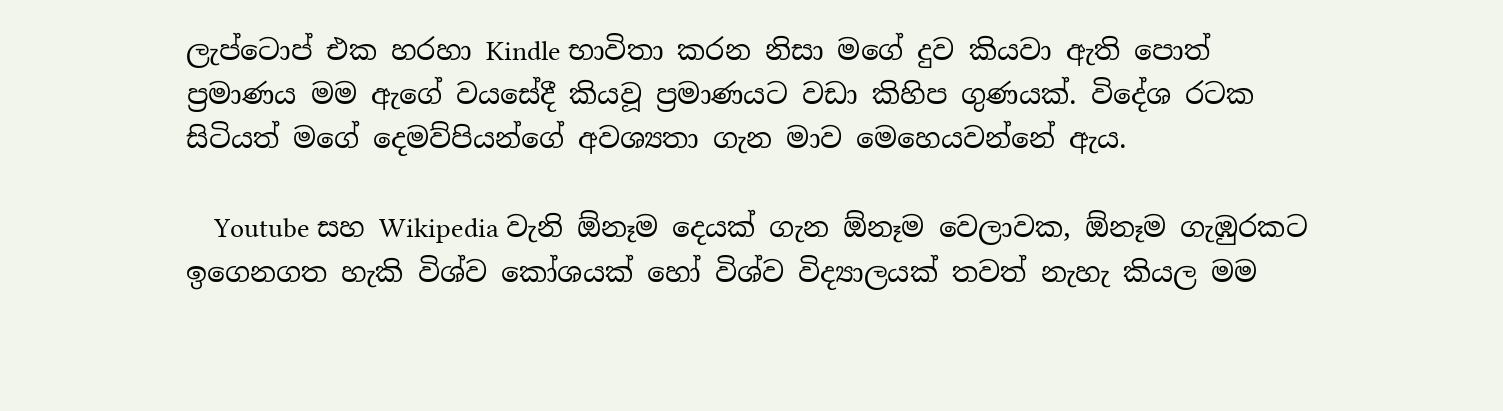ලැප්ටොප් එක හරහා Kindle භාවිතා කරන නිසා මගේ දුව කියවා ඇති පොත් ප්‍රමාණය මම ඇගේ වයසේදී කියවූ ප්‍රමාණයට වඩා කිහිප ගුණයක්. විදේශ රටක සිටියත් මගේ දෙමව්පියන්ගේ අවශ්‍යතා ගැන මාව මෙහෙයවන්නේ ඇය.

    Youtube සහ Wikipedia වැනි ඕනෑම දෙයක් ගැන ඕනෑම වෙලාවක, ඕනෑම ගැඹුරකට ඉගෙනගත හැකි විශ්ව කෝශයක් හෝ විශ්ව විද්‍යාලයක් තවත් නැහැ කියල මම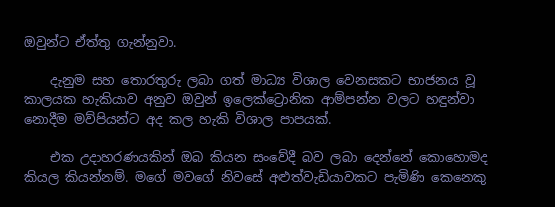ඔවුන්ට ඒත්තු ගැන්නුවා.

    දැනුම සහ තොරතුරු ලබා ගත් මාධ්‍ය විශාල වෙනසකට භාජනය වූ කාලයක හැකියාව අනුව ඔවුන් ඉලෙක්ට්‍රොනික ආම්පන්න වලට හඳුන්වා නොදීම මව්පියන්ට අද කල හැකි විශාල පාපයක්.

    එක උදාහරණයකින් ඔබ කියන සංවේදී බව ලබා දෙන්නේ කොහොමද කියල කියන්නම්. මගේ මවගේ නිවසේ අළුත්වැඩියාවකට පැමිණි කෙනෙකු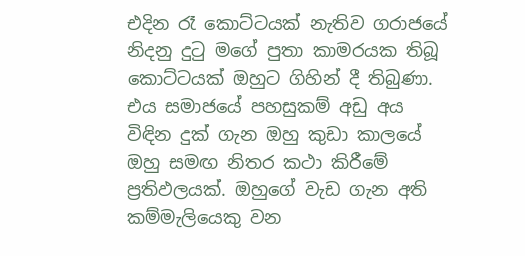එදින රෑ කොට්ටයක් නැතිව ගරාජයේ නිදනු දුටු මගේ පුතා කාමරයක තිබූ කොට්ටයක් ඔහුට ගිහින් දී තිබුණා. එය සමාජයේ පහසුකම් අඩු අය විඳින දුක් ගැන ඔහු කුඩා කාලයේ ඔහු සමඟ නිතර කථා කිරීමේ ප්‍රතිඵලයක්. ඔහුගේ වැඩ ගැන අති කම්මැලියෙකු වන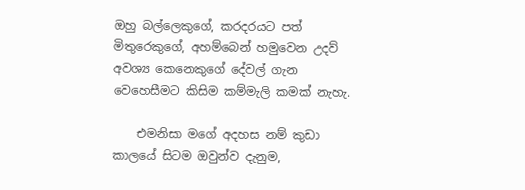ඔහු බල්ලෙකුගේ, කරදරයට පත් මිතුරෙකුගේ, අහම්බෙන් හමුවෙන උදව් අවශ්‍ය කෙනෙකුගේ දේවල් ගැන වෙහෙසීමට කිසිම කම්මැලි කමක් නැහැ.

    එමනිසා මගේ අදහස නම් කුඩා කාලයේ සිටම ඔවුන්ව දැනුම,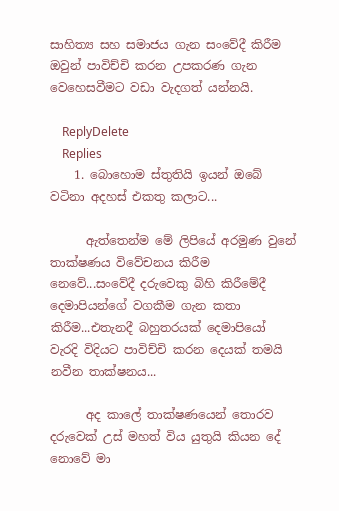සාහිත්‍ය සහ සමාජය ගැන සංවේදී කිරීම ඔවුන් පාවිච්චි කරන උපකරණ ගැන වෙහෙසවීමට වඩා වැදගත් යන්නයි.

    ReplyDelete
    Replies
    1. බොහොම ස්තුතියි ඉයන් ඔබේ වටිනා අදහස් එකතු කලාට...

      ඇත්තෙන්ම මේ ලිපියේ අරමුණ වුනේ තාක්ෂණය විවේචනය කිරීම නෙවේ...සංවේදී දරුවෙකු බිහි කිරීමේදී දෙමාපියන්ගේ වගකීම ගැන කතා කිරීම...එතැනදී බහුතරයක් දෙමාපියෝ වැරදි විදියට පාවිච්චි කරන දෙයක් තමයි නවීන තාක්ෂනය...

      අද කාලේ තාක්ෂණයෙන් තොරව දරුවෙක් උස් මහත් විය යුතුයි කියන දේ නොවේ මා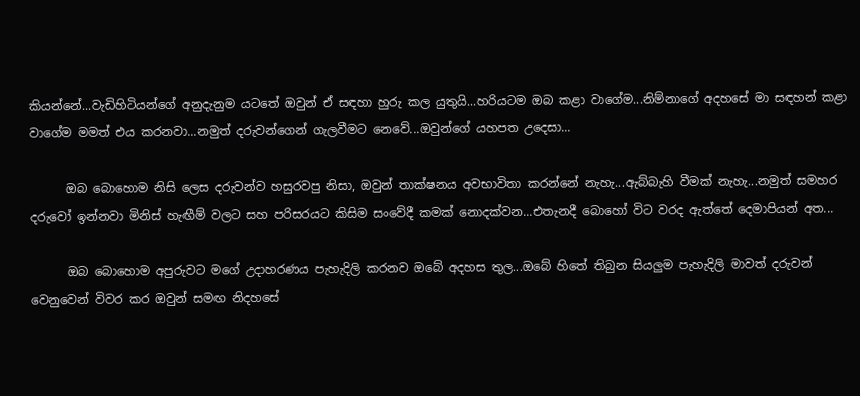කියන්නේ...වැඩිහිටියන්ගේ අනුදැනුම යටතේ ඔවුන් ඒ සඳහා හුරු කල යුතුයි...හරියටම ඔබ කළා වාගේම...නිම්නාගේ අදහසේ මා සඳහන් කළා වාගේම මමත් එය කරනවා...නමුත් දරුවන්ගෙන් ගැලවීමට නෙවේ...ඔවුන්ගේ යහපත උදෙසා...

      ඔබ බොහොම නිසි ලෙස දරුවන්ව හසුරවපු නිසා, ඔවුන් තාක්ෂනය අවභාවිතා කරන්නේ නැහැ...ඇබ්බැහි වීමක් නැහැ...නමුත් සමහර දරුවෝ ඉන්නවා මිනිස් හැඟීම් වලට සහ පරිසරයට කිසිම සංවේදී කමක් නොදක්වන...එතැනදී බොහෝ විට වරද ඇත්තේ දෙමාපියන් අත...

      ඔබ බොහොම අපුරුවට මගේ උදාහරණය පැහැදිලි කරනව ඔබේ අදහස තුල...ඔබේ හිතේ තිබුන සියලුම පැහැදිලි මාවත් දරුවන් වෙනුවෙන් විවර කර ඔවුන් සමඟ නිදහසේ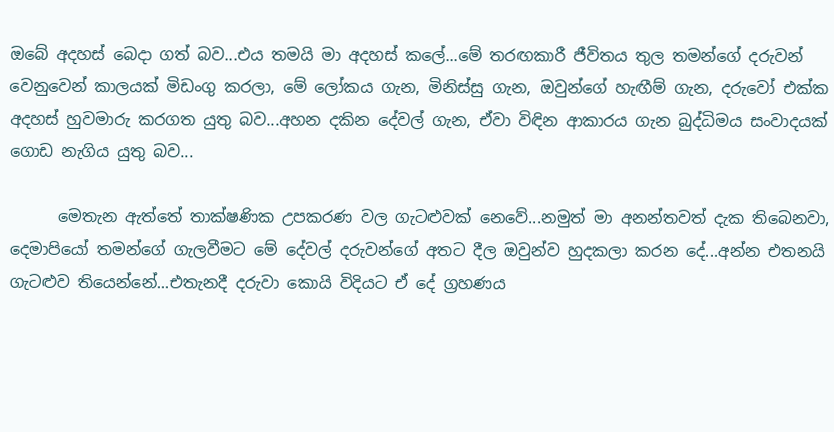ඔබේ අදහස් බෙදා ගත් බව...එය තමයි මා අදහස් කලේ...මේ තරඟකාරී ජීවිතය තුල තමන්ගේ දරුවන් වෙනුවෙන් කාලයක් මිඩංගු කරලා, මේ ලෝකය ගැන, මිනිස්සු ගැන, ඔවුන්ගේ හැඟීම් ගැන, දරුවෝ එක්ක අදහස් හුවමාරු කරගත යුතු බව...අහන දකින දේවල් ගැන, ඒවා විඳින ආකාරය ගැන බුද්ධිමය සංවාදයක් ගොඩ නැගිය යුතු බව...

      මෙතැන ඇත්තේ තාක්ෂණික උපකරණ වල ගැටළුවක් නෙවේ...නමුත් මා අනන්තවත් දැක තිබෙනවා, දෙමාපියෝ තමන්ගේ ගැලවීමට මේ දේවල් දරුවන්ගේ අතට දීල ඔවුන්ව හුදකලා කරන දේ...අන්න එතනයි ගැටළුව තියෙන්නේ...එතැනදී දරුවා කොයි විදියට ඒ දේ ග්‍රහණය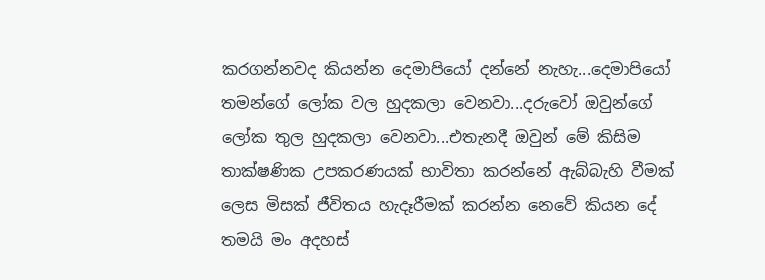කරගන්නවද කියන්න දෙමාපියෝ දන්නේ නැහැ...දෙමාපියෝ තමන්ගේ ලෝක වල හුදකලා වෙනවා...දරුවෝ ඔවුන්ගේ ලෝක තුල හුදකලා වෙනවා...එතැනදී ඔවුන් මේ කිසිම තාක්ෂණික උපකරණයක් භාවිතා කරන්නේ ඇබ්බැහි වීමක් ලෙස මිසක් ජීවිතය හැදෑරීමක් කරන්න නෙවේ කියන දේ තමයි මං අදහස්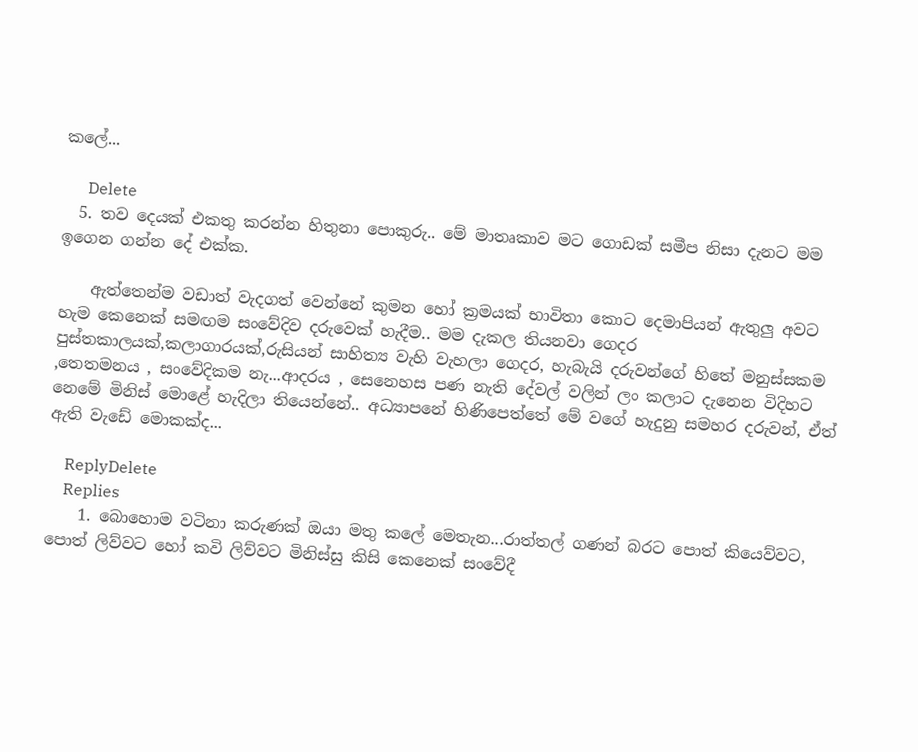කලේ...

      Delete
  5. තව දෙයක් එකතු කරන්න හිතුනා පොකුරු.. මේ මාතෘකාව මට ගොඩක් සමීප නිසා දැනට මම ඉගෙන ගන්න දේ එක්ක.

    ඇත්තෙන්ම වඩාත් වැදගත් වෙන්නේ කුමන හෝ ක්‍රමයක් භාවිතා කොට දෙමාපියන් ඇතුලු අවට හැම කෙනෙක් සමඟම සංවේදිව දරුවෙක් හැදීම.. මම දැකල තියනවා ගෙදර පුස්තකාලයක්,කලාගාරයක්,රුසියන් සාහිත්‍ය වැහි වැහලා ගෙදර, හැබැයි දරුවන්ගේ හිතේ මනුස්සකම ,තෙතමනය , සංවේදිකම නැ...ආදරය , සෙනෙහස පණ නැති දේවල් වලින් ලං කලාට දැනෙන විදිහට නෙමේ මිනිස් මොළේ හැදිලා තියෙන්නේ.. අධ්‍යාපනේ හිණිපෙත්තේ මේ වගේ හැදුනු සමහර දරුවන්, ඒත් ඇති වැඩේ මොකක්ද...

    ReplyDelete
    Replies
    1. බොහොම වටිනා කරුණක් ඔයා මතු කලේ මෙතැන...රාත්තල් ගණන් බරට පොත් කියෙව්වට, පොත් ලිව්වට හෝ කවි ලිව්වට මිනිස්සු කිසි කෙනෙක් සංවේදී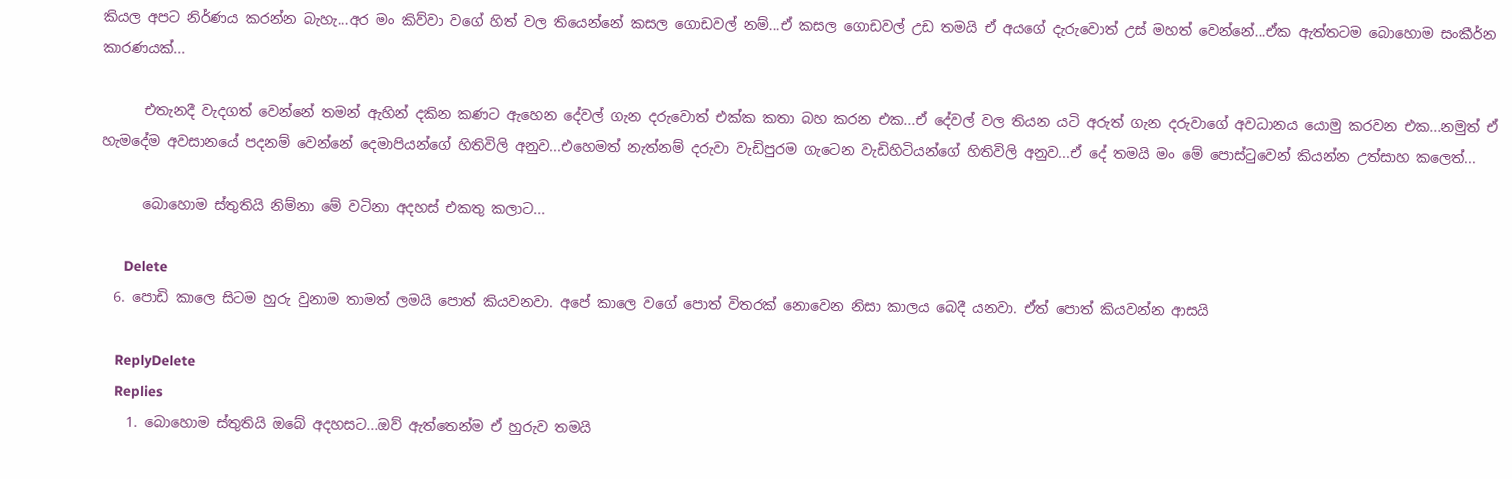කියල අපට නිර්ණය කරන්න බැහැ...අර මං කිව්වා වගේ හිත් වල තියෙන්නේ කසල ගොඩවල් නම්...ඒ කසල ගොඩවල් උඩ තමයි ඒ අයගේ දැරුවොත් උස් මහත් වෙන්නේ...ඒක ඇත්තටම බොහොම සංකීර්න කාරණයක්...

      එතැනදී වැදගත් වෙන්නේ තමන් ඇහින් දකින කණට ඇහෙන දේවල් ගැන දරුවොත් එක්ක කතා බහ කරන එක...ඒ දේවල් වල තියන යටි අරුත් ගැන දරුවාගේ අවධානය යොමු කරවන එක...නමුත් ඒ හැමදේම අවසානයේ පදනම් වෙන්නේ දෙමාපියන්ගේ හිතිවිලි අනුව...එහෙමත් නැත්නම් දරුවා වැඩිපුරම ගැටෙන වැඩිහිටියන්ගේ හිතිවිලි අනුව...ඒ දේ තමයි මං මේ පොස්ටුවෙන් කියන්න උත්සාහ කලෙත්...

      බොහොම ස්තුතියි නිම්නා මේ වටිනා අදහස් එකතු කලාට...

      Delete
  6. පොඩි කාලෙ සිටම හුරු වුනාම තාමත් ලමයි පොත් කියවනවා. අපේ කාලෙ වගේ පොත් විතරක් නොවෙන නිසා කාලය බෙදී යනවා. ඒත් පොත් කියවන්න ආසයි

    ReplyDelete
    Replies
    1. බොහොම ස්තුතියි ඔබේ අදහසට...ඔව් ඇත්තෙන්ම ඒ හුරුව තමයි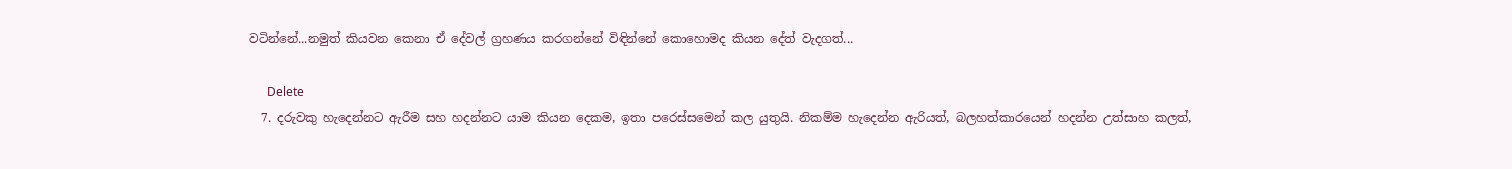වටින්නේ...නමුත් කියවන කෙනා ඒ දේවල් ග්‍රහණය කරගන්නේ විඳින්නේ කොහොමද කියන දේත් වැදගත්...

      Delete
  7. දරුවකු හැදෙන්නට ඇරීම සහ හදන්නට යාම කියන දෙකම, ඉතා පරෙස්සමෙන් කල යුතුයි. නිකම්ම හැදෙන්න ඇරියත්, බලහත්කාරයෙන් හදන්න උත්සාහ කලත්,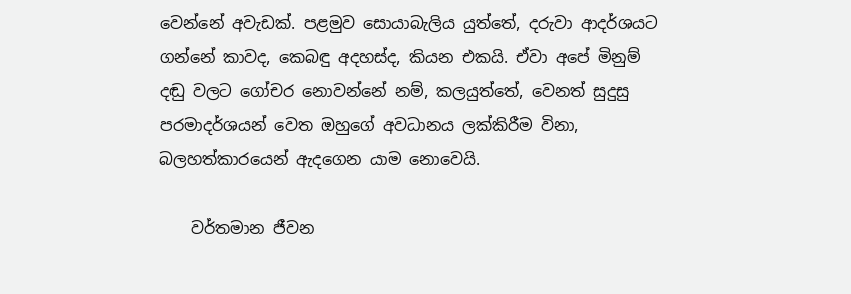වෙන්නේ අවැඩක්. පළමුව සොයාබැලිය යුත්තේ, දරුවා ආදර්ශයට ගන්නේ කාවද, කෙබඳු අදහස්ද, කියන එකයි. ඒවා අපේ මිනුම් දඬු වලට ගෝචර නොවන්නේ නම්, කලයුත්තේ, වෙනත් සුදුසු පරමාදර්ශයන් වෙත ඔහුගේ අවධානය ලක්කිරීම විනා, බලහත්කාරයෙන් ඇදගෙන යාම නොවෙයි.

    වර්තමාන ජීවන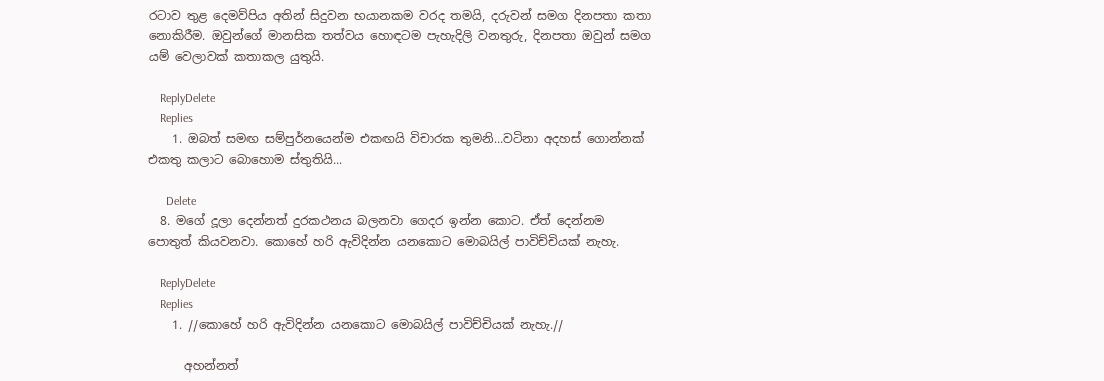රටාව තුළ දෙමව්පිය අතින් සිදුවන භයානකම වරද තමයි, දරුවන් සමග දිනපතා කතා නොකිරීම. ඔවුන්ගේ මානසික තත්වය හොඳටම පැහැදිලි වනතුරු, දිනපතා ඔවුන් සමග යම් වෙලාවක් කතාකල යුතුයි.

    ReplyDelete
    Replies
    1. ඔබත් සමඟ සම්පුර්නයෙන්ම එකඟයි විචාරක තුමනි...වටිනා අදහස් ගොන්නක් එකතු කලාට බොහොම ස්තුතියි...

      Delete
  8. මගේ දූලා දෙන්නත් දුරකථනය බලනවා ගෙදර ඉන්න කොට. ඒත් දෙන්නම පොතුත් කියවනවා. කොහේ හරි ඇවිදින්න යනකොට මොබයිල් පාවිච්චියක් නැහැ.

    ReplyDelete
    Replies
    1. //කොහේ හරි ඇවිදින්න යනකොට මොබයිල් පාවිච්චියක් නැහැ.//

      අහන්නත්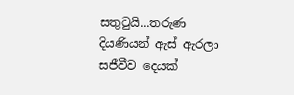සතුටුයි...තරුණ දියණියන් ඇස් ඇරලා සජීවීව දෙයක්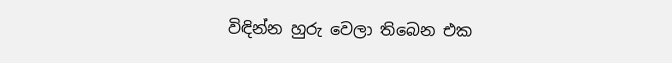විඳින්න හුරු වෙලා තිබෙන එක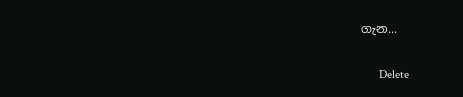ගැන...

      Delete